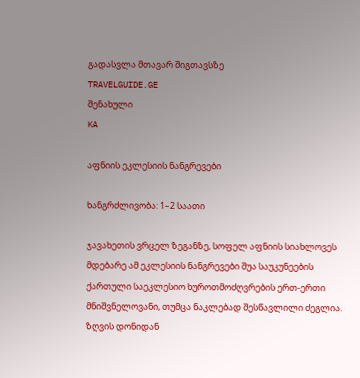გადასვლა მთავარ შიგთავსზე
TRAVELGUIDE.GE
შენახული
KA

აფნიის ეკლესიის ნანგრევები

ხანგრძლივობა: 1–2 საათი

ჯავახეთის ვრცელ ზეგანზე, სოფელ აფნიის სიახლოვეს მდებარე ამ ეკლესიის ნანგრევები შუა საუკუნეების ქართული საეკლესიო ხუროთმოძღვრების ერთ-ერთი მნიშვნელოვანი, თუმცა ნაკლებად შესწავლილი ძეგლია. ზღვის დონიდან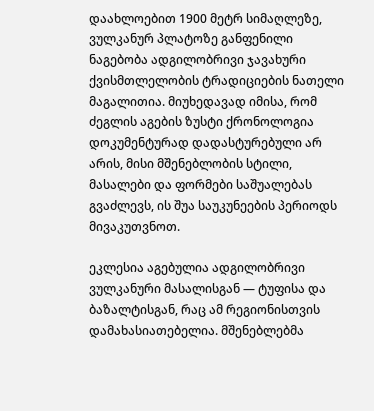დაახლოებით 1900 მეტრ სიმაღლეზე, ვულკანურ პლატოზე განფენილი ნაგებობა ადგილობრივი ჯავახური ქვისმთლელობის ტრადიციების ნათელი მაგალითია. მიუხედავად იმისა, რომ ძეგლის აგების ზუსტი ქრონოლოგია დოკუმენტურად დადასტურებული არ არის, მისი მშენებლობის სტილი, მასალები და ფორმები საშუალებას გვაძლევს, ის შუა საუკუნეების პერიოდს მივაკუთვნოთ.

ეკლესია აგებულია ადგილობრივი ვულკანური მასალისგან — ტუფისა და ბაზალტისგან, რაც ამ რეგიონისთვის დამახასიათებელია. მშენებლებმა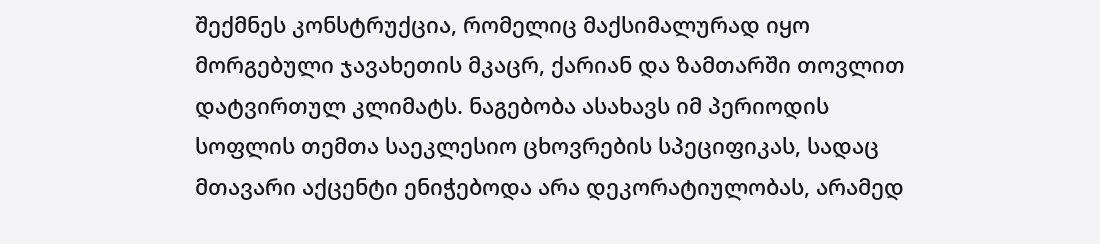შექმნეს კონსტრუქცია, რომელიც მაქსიმალურად იყო მორგებული ჯავახეთის მკაცრ, ქარიან და ზამთარში თოვლით დატვირთულ კლიმატს. ნაგებობა ასახავს იმ პერიოდის სოფლის თემთა საეკლესიო ცხოვრების სპეციფიკას, სადაც მთავარი აქცენტი ენიჭებოდა არა დეკორატიულობას, არამედ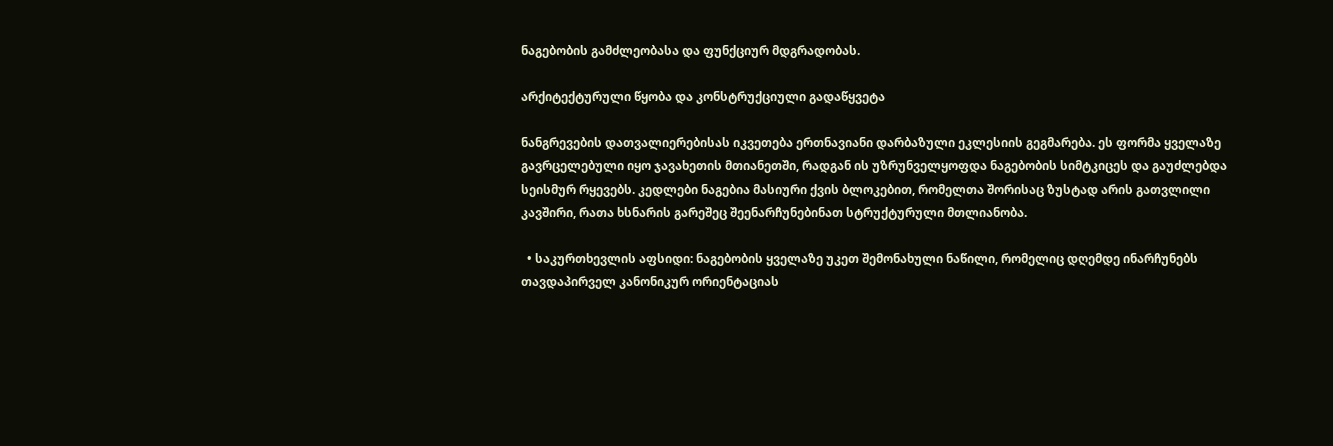ნაგებობის გამძლეობასა და ფუნქციურ მდგრადობას.

არქიტექტურული წყობა და კონსტრუქციული გადაწყვეტა

ნანგრევების დათვალიერებისას იკვეთება ერთნავიანი დარბაზული ეკლესიის გეგმარება. ეს ფორმა ყველაზე გავრცელებული იყო ჯავახეთის მთიანეთში, რადგან ის უზრუნველყოფდა ნაგებობის სიმტკიცეს და გაუძლებდა სეისმურ რყევებს. კედლები ნაგებია მასიური ქვის ბლოკებით, რომელთა შორისაც ზუსტად არის გათვლილი კავშირი, რათა ხსნარის გარეშეც შეენარჩუნებინათ სტრუქტურული მთლიანობა.

  • საკურთხევლის აფსიდი: ნაგებობის ყველაზე უკეთ შემონახული ნაწილი, რომელიც დღემდე ინარჩუნებს თავდაპირველ კანონიკურ ორიენტაციას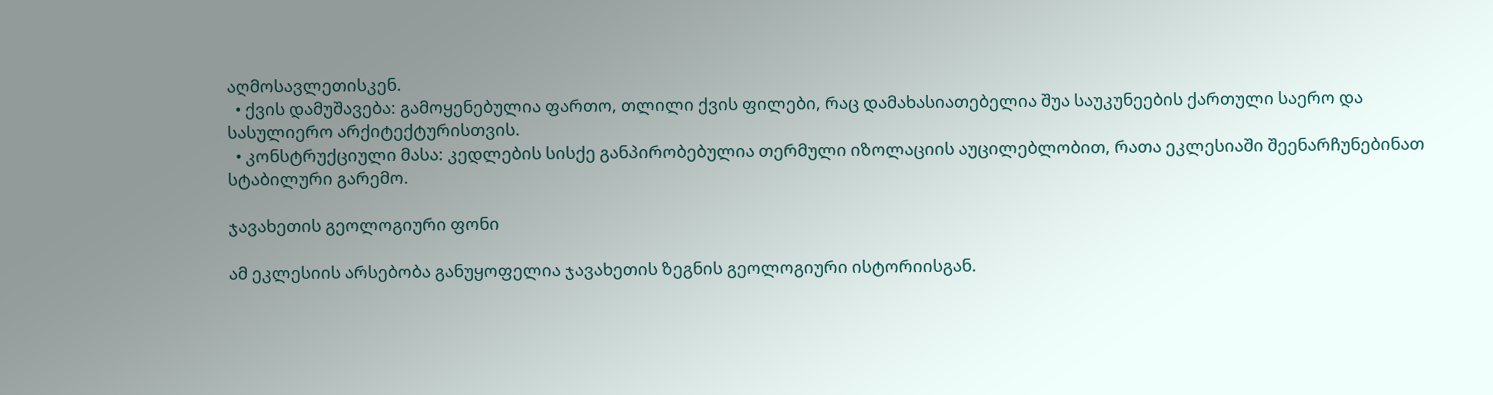აღმოსავლეთისკენ.
  • ქვის დამუშავება: გამოყენებულია ფართო, თლილი ქვის ფილები, რაც დამახასიათებელია შუა საუკუნეების ქართული საერო და სასულიერო არქიტექტურისთვის.
  • კონსტრუქციული მასა: კედლების სისქე განპირობებულია თერმული იზოლაციის აუცილებლობით, რათა ეკლესიაში შეენარჩუნებინათ სტაბილური გარემო.

ჯავახეთის გეოლოგიური ფონი

ამ ეკლესიის არსებობა განუყოფელია ჯავახეთის ზეგნის გეოლოგიური ისტორიისგან.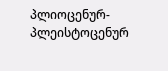პლიოცენურ-პლეისტოცენურ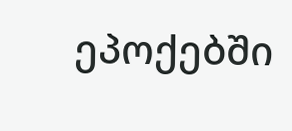ეპოქებში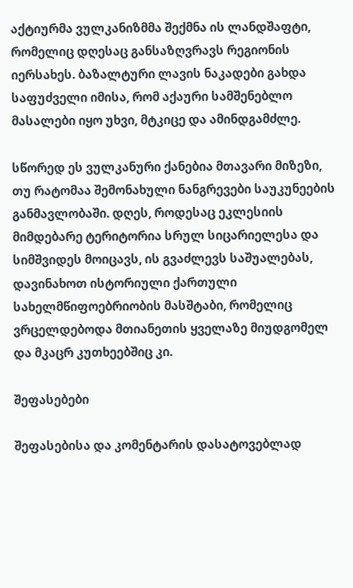აქტიურმა ვულკანიზმმა შექმნა ის ლანდშაფტი, რომელიც დღესაც განსაზღვრავს რეგიონის იერსახეს. ბაზალტური ლავის ნაკადები გახდა საფუძველი იმისა, რომ აქაური სამშენებლო მასალები იყო უხვი, მტკიცე და ამინდგამძლე.

სწორედ ეს ვულკანური ქანებია მთავარი მიზეზი, თუ რატომაა შემონახული ნანგრევები საუკუნეების განმავლობაში. დღეს, როდესაც ეკლესიის მიმდებარე ტერიტორია სრულ სიცარიელესა და სიმშვიდეს მოიცავს, ის გვაძლევს საშუალებას, დავინახოთ ისტორიული ქართული სახელმწიფოებრიობის მასშტაბი, რომელიც ვრცელდებოდა მთიანეთის ყველაზე მიუდგომელ და მკაცრ კუთხეებშიც კი.

შეფასებები

შეფასებისა და კომენტარის დასატოვებლად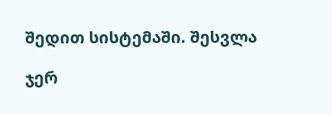შედით სისტემაში. შესვლა

ჯერ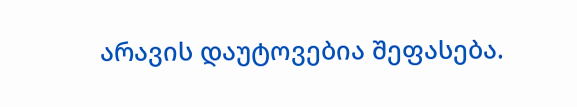არავის დაუტოვებია შეფასება.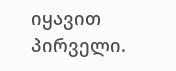იყავით პირველი.